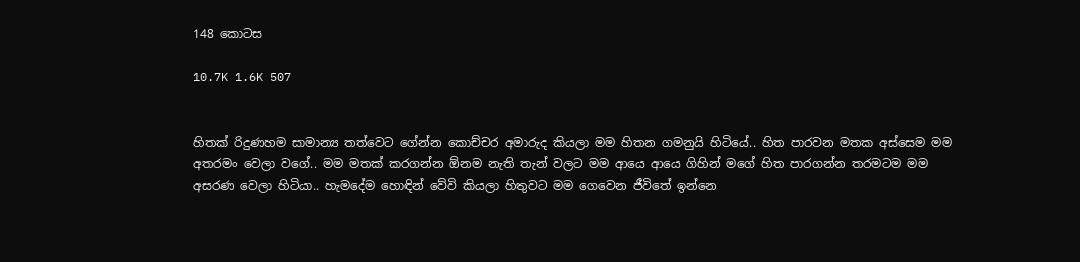148 කොටස

10.7K 1.6K 507


හිතක් රිදුණහම සාමාන්‍ය තත්වෙට ගේන්න කොච්චර අමාරුද කියලා මම හිතන ගමනුයි හිටියේ.. හිත පාරවන මතක අස්සෙම මම අතරමං වෙලා වගේ.. මම මතක් කරගන්න ඕනම නැති තැන් වලට මම ආයෙ ආයෙ ගිහින් මගේ හිත පාරගන්න තරමටම මම අසරණ වෙලා හිටියා.. හැමදේම හොඳින් වේවි කියලා හිතුවට මම ගෙවෙන ජීවිතේ ඉන්නෙ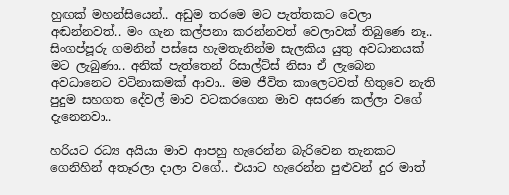හුඟක් මහන්සියෙන්.. අඩුම තරමෙ මට පැත්තකට වෙලා අඬන්නවත්.. මං ගැන කල්පනා කරන්නවත් වෙලාවක් තිබුණෙ නෑ.. සිංගප්පූරු ගමනින් පස්සෙ හැමතැනින්ම සැලකිය යුතු අවධානයක් මට ලැබුණා.. අනික් පැත්තෙන් රිසාල්ට්ස් නිසා ඒ ලැබෙන අවධානෙට වටිනාකමක් ආවා.. මම ජීවිත කාලෙටවත් හිතුවෙ නැති පුදුම සහගත දේවල් මාව වටකරගෙන මාව අසරණ කල්ලා වගේ දැනෙනවා..

හරියට රධ්‍ය අයියා මාව ආපහු හැරෙන්න බැරිවෙන තැනකට ගෙනිහින් අතෑරලා දාලා වගේ.. එයාට හැරෙන්න පුළුවන් දුර මාත්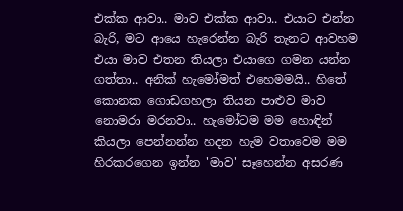එක්ක ආවා.. මාව එක්ක ආවා.. එයාට එන්න බැරි, මට ආයෙ හැරෙන්න බැරි තැනට ආවහම එයා මාව එතන තියලා එයාගෙ ගමන යන්න ගත්තා.. අනික් හැමෝමත් එහෙමමයි.. හිතේ කොනක ගොඩගහලා තියන පාළුව මාව නොමරා මරනවා.. හැමෝටම මම හොඳින් කියලා පෙන්නන්න හදන හැම වතාවෙම මම හිරකරගෙන ඉන්න 'මාව' සෑහෙන්න අසරණ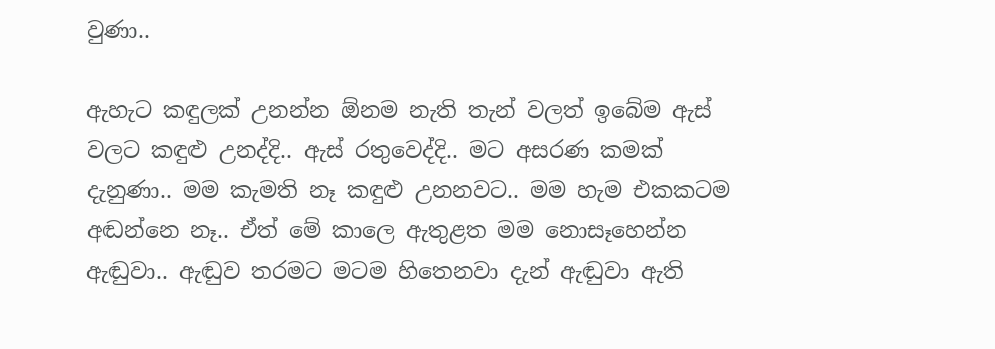වුණා..

ඇහැට කඳුලක් උනන්න ඕනම නැති තැන් වලත් ඉබේම ඇස් වලට කඳුළු උනද්දි.. ඇස් රතුවෙද්දි.. මට අසරණ කමක් දැනුණා.. මම කැමති නෑ කඳුළු උනනවට.. මම හැම එකකටම අඬන්නෙ නෑ.. ඒත් මේ කාලෙ ඇතුළත මම නොසෑහෙන්න ඇඬුවා.. ඇඬුව තරමට මටම හිතෙනවා දැන් ඇඬුවා ඇති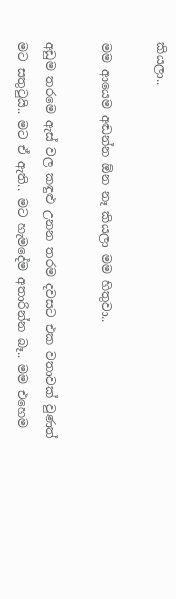කියලා..

මම ආයෙම අඬන්න ඕන නෑ කියලා මම හිතුවා..

අඩුම තරමෙ ඇස් වල කඳුළු උනන තරම දවසට එක වතාවක් වුණත් මට සතුටුයි.. මට ඒ ඇති.. මට හැමදේම අතාරින්න බෑ.. මම එහෙම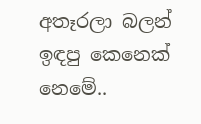අතෑරලා බලන් ඉඳපු කෙනෙක් නෙමේ..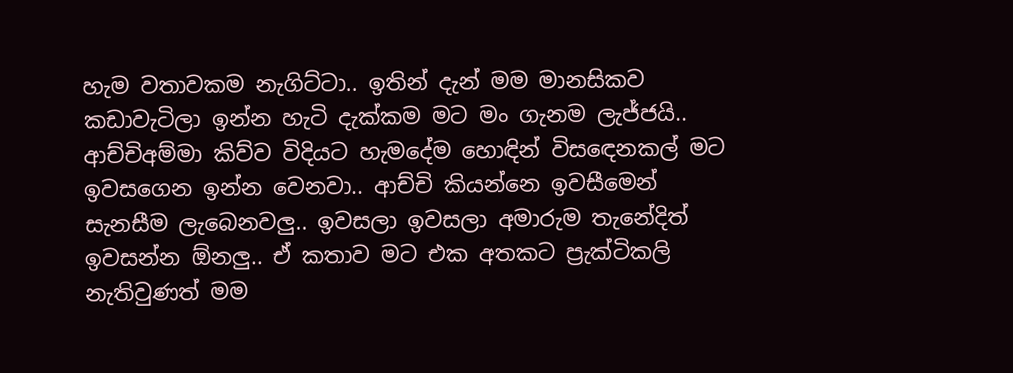හැම වතාවකම නැගිට්ටා.. ඉතින් දැන් මම මානසිකව කඩාවැටිලා ඉන්න හැටි දැක්කම මට මං ගැනම ලැජ්ජයි.. ආච්චිඅම්මා කිව්ව විදියට හැමදේම හොඳින් විසඳෙනකල් මට ඉවසගෙන ඉන්න වෙනවා.. ආච්චි කියන්නෙ ඉවසීමෙන් සැනසීම ලැබෙනවලු.. ඉවසලා ඉවසලා අමාරුම තැනේදිත් ඉවසන්න ඕනලු.. ඒ කතාව මට එක අතකට ප්‍රැක්ටිකලි නැතිවුණත් මම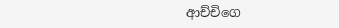ආච්චිගෙ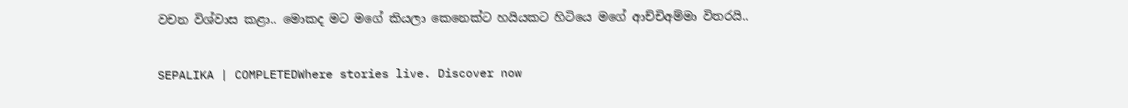වචන විශ්වාස කළා.. මොකද මට මගේ කියලා කෙනෙක්ට හයියකට හිටියෙ මගේ ආච්චිඅම්මා විතරයි..

SEPALIKA | COMPLETEDWhere stories live. Discover now